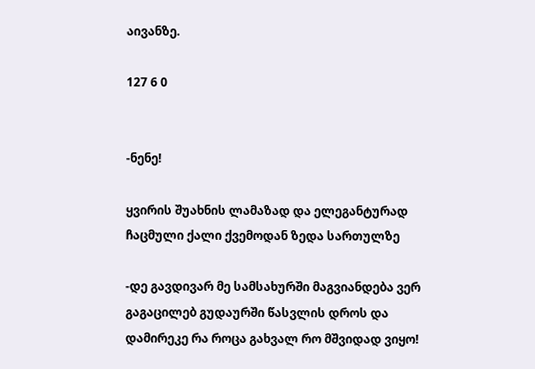აივანზე.

127 6 0


-ნენე!

ყვირის შუახნის ლამაზად და ელეგანტურად ჩაცმული ქალი ქვემოდან ზედა სართულზე

-დე გავდივარ მე სამსახურში მაგვიანდება ვერ გაგაცილებ გუდაურში წასვლის დროს და დამირეკე რა როცა გახვალ რო მშვიდად ვიყო!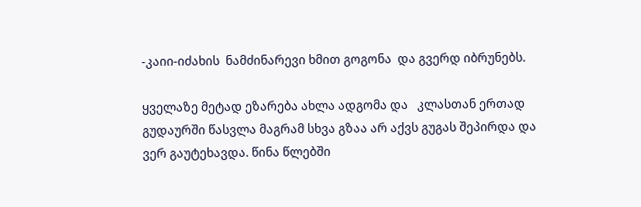-კაიი-იძახის  ნამძინარევი ხმით გოგონა  და გვერდ იბრუნებს.

ყველაზე მეტად ეზარება ახლა ადგომა და   კლასთან ერთად გუდაურში წასვლა მაგრამ სხვა გზაა არ აქვს გუგას შეპირდა და ვერ გაუტეხავდა. წინა წლებში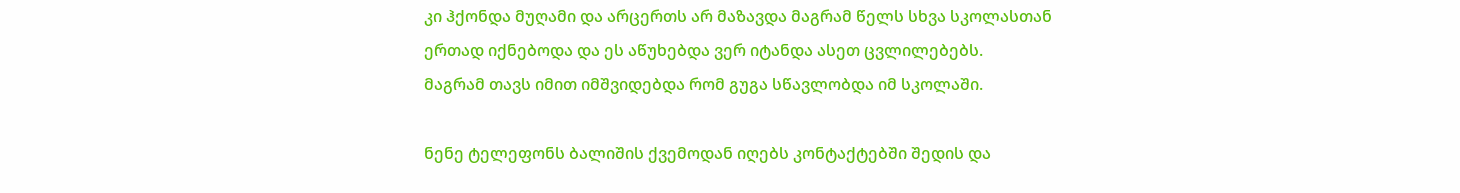კი ჰქონდა მუღამი და არცერთს არ მაზავდა მაგრამ წელს სხვა სკოლასთან ერთად იქნებოდა და ეს აწუხებდა ვერ იტანდა ასეთ ცვლილებებს.
მაგრამ თავს იმით იმშვიდებდა რომ გუგა სწავლობდა იმ სკოლაში.

ნენე ტელეფონს ბალიშის ქვემოდან იღებს კონტაქტებში შედის და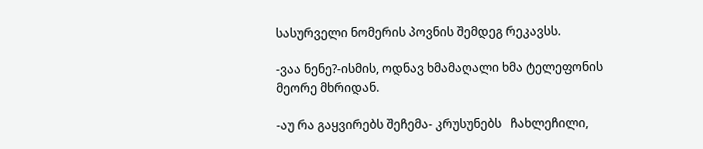სასურველი ნომერის პოვნის შემდეგ რეკავსს.

-ვაა ნენე?-ისმის, ოდნავ ხმამაღალი ხმა ტელეფონის მეორე მხრიდან.

-აუ რა გაყვირებს შეჩემა- კრუსუნებს   ჩახლეჩილი,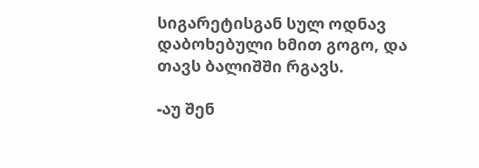სიგარეტისგან სულ ოდნავ დაბოხებული ხმით გოგო, და თავს ბალიშში რგავს.

-აუ შენ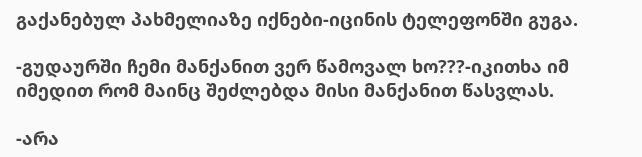გაქანებულ პახმელიაზე იქნები-იცინის ტელეფონში გუგა.

-გუდაურში ჩემი მანქანით ვერ წამოვალ ხო???-იკითხა იმ იმედით რომ მაინც შეძლებდა მისი მანქანით წასვლას.

-არა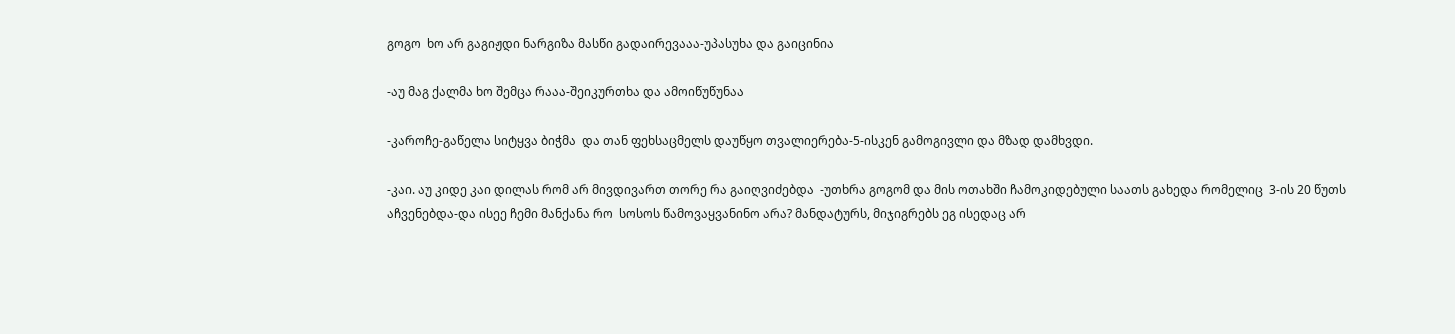გოგო  ხო არ გაგიჟდი ნარგიზა მასწი გადაირევააა-უპასუხა და გაიცინია

-აუ მაგ ქალმა ხო შემცა რააა-შეიკურთხა და ამოიწუწუნაა

-კაროჩე-გაწელა სიტყვა ბიჭმა  და თან ფეხსაცმელს დაუწყო თვალიერება-5-ისკენ გამოგივლი და მზად დამხვდი.

-კაი. აუ კიდე კაი დილას რომ არ მივდივართ თორე რა გაიღვიძებდა  -უთხრა გოგომ და მის ოთახში ჩამოკიდებული საათს გახედა რომელიც  3-ის 20 წუთს აჩვენებდა-და ისეე ჩემი მანქანა რო  სოსოს წამოვაყვანინო არა? მანდატურს, მიჯიგრებს ეგ ისედაც არ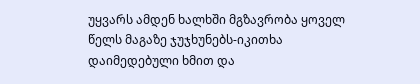უყვარს ამდენ ხალხში მგზავრობა ყოველ წელს მაგაზე ჯუჯხუნებს-იკითხა დაიმედებული ხმით და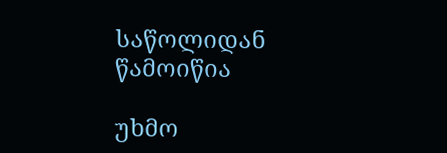საწოლიდან წამოიწია

უხმო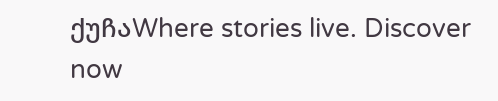ქუჩაWhere stories live. Discover now